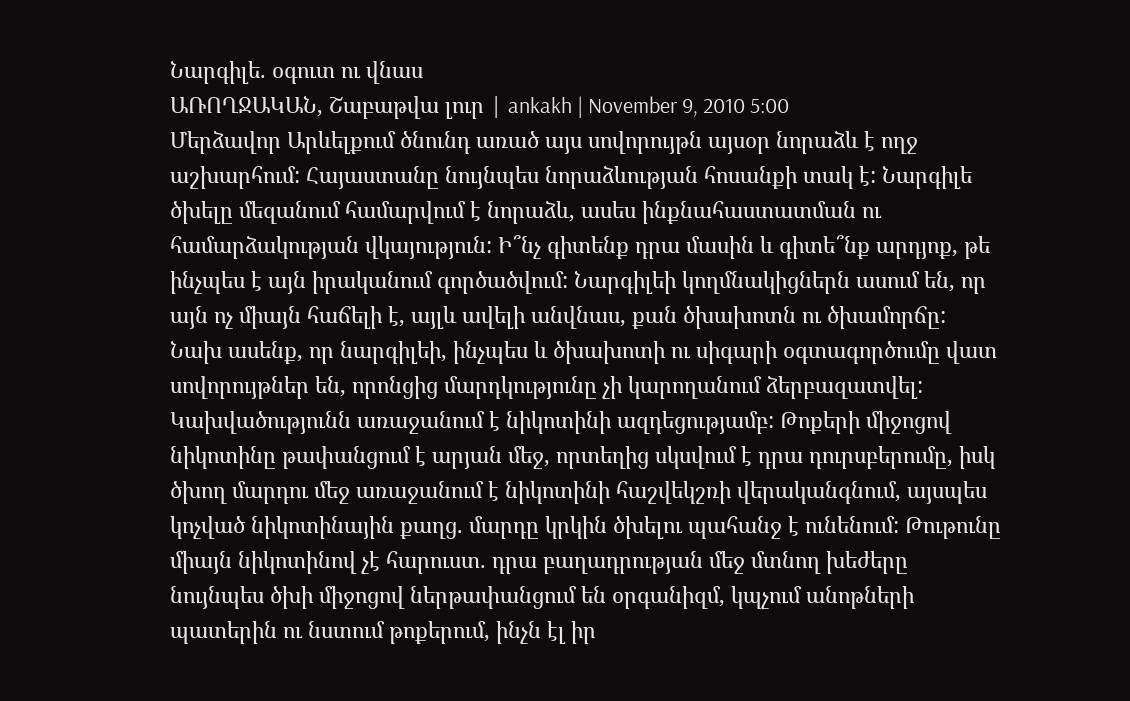Նարգիլե. օգուտ ու վնաս
ԱՌՈՂՋԱԿԱՆ, Շաբաթվա լուր | ankakh | November 9, 2010 5:00
Մերձավոր Արևելքում ծնունդ առած այս սովորույթն այսօր նորաձև է ողջ աշխարհում: Հայաստանը նույնպես նորաձևության հոսանքի տակ է: Նարգիլե ծխելը մեզանում համարվում է նորաձև, ասես ինքնահաստատման ու համարձակության վկայություն: Ի՞նչ գիտենք դրա մասին և գիտե՞նք արդյոք, թե ինչպես է այն իրականում գործածվում: Նարգիլեի կողմնակիցներն ասում են, որ այն ոչ միայն հաճելի է, այլև ավելի անվնաս, քան ծխախոտն ու ծխամորճը:
Նախ ասենք, որ նարգիլեի, ինչպես և ծխախոտի ու սիգարի օգտագործումը վատ սովորույթներ են, որոնցից մարդկությունը չի կարողանում ձերբազատվել: Կախվածությունն առաջանում է նիկոտինի ազդեցությամբ: Թոքերի միջոցով նիկոտինը թափանցում է արյան մեջ, որտեղից սկսվում է դրա դուրսբերումը, իսկ ծխող մարդու մեջ առաջանում է նիկոտինի հաշվեկշռի վերականգնում, այսպես կոչված նիկոտինային քաղց. մարդը կրկին ծխելու պահանջ է ունենում: Թութունը միայն նիկոտինով չէ հարուստ. դրա բաղադրության մեջ մտնող խեժերը նույնպես ծխի միջոցով ներթափանցում են օրգանիզմ, կպչում անոթների պատերին ու նստում թոքերում, ինչն էլ իր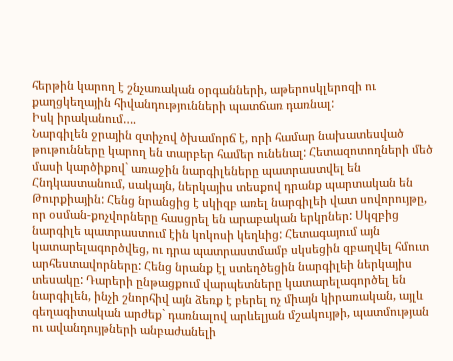հերթին կարող է շնչառական օրգանների, աթերոսկլերոզի ու քաղցկեղային հիվանդությունների պատճառ դառնալ:
Իսկ իրականում….
Նարգիլեն ջրային զտիչով ծխամորճ է, որի համար նախատեսված թութունները կարող են տարբեր համեր ունենալ: Հետազոտողների մեծ մասի կարծիքով` առաջին նարգիլեները պատրաստվել են Հնդկաստանում, սակայն, ներկայիս տեսքով դրանք պարտական են Թուրքիային: Հենց նրանցից է սկիզբ առել նարգիլեի վատ սովորույթը, որ օսման-քոչվորները հասցրել են արաբական երկրներ: Սկզբից նարգիլե պատրաստում էին կոկոսի կեղևից: Հետագայում այն կատարելագործվեց, ու դրա պատրաստմամբ սկսեցին զբաղվել հմուտ արհեստավորները: Հենց նրանք էլ ստեղծեցին նարգիլեի ներկայիս տեսակը: Դարերի ընթացքում վարպետները կատարելագործել են նարգիլեն, ինչի շնորհիվ այն ձեռք է բերել ոչ միայն կիրառական, այլև գեղագիտական արժեք` դառնալով արևելյան մշակույթի, պատմության ու ավանդույթների անբաժանելի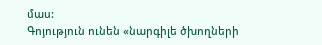մաս:
Գոյություն ունեն «նարգիլե ծխողների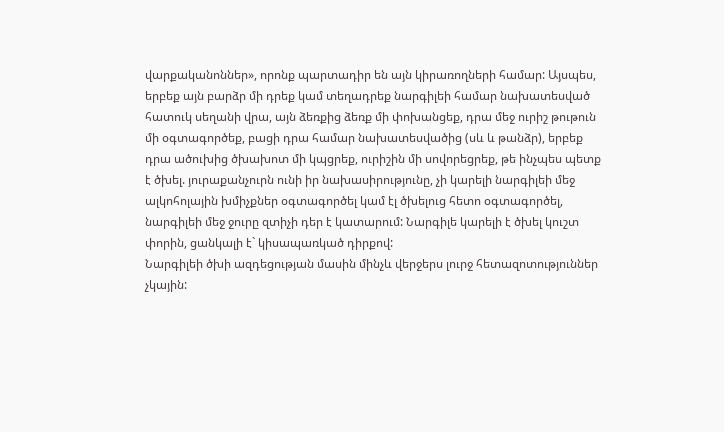վարքականոններ», որոնք պարտադիր են այն կիրառողների համար: Այսպես, երբեք այն բարձր մի դրեք կամ տեղադրեք նարգիլեի համար նախատեսված հատուկ սեղանի վրա, այն ձեռքից ձեռք մի փոխանցեք, դրա մեջ ուրիշ թութուն մի օգտագործեք, բացի դրա համար նախատեսվածից (սև և թանձր), երբեք դրա ածուխից ծխախոտ մի կպցրեք, ուրիշին մի սովորեցրեք, թե ինչպես պետք է ծխել. յուրաքանչուրն ունի իր նախասիրությունը, չի կարելի նարգիլեի մեջ ալկոհոլային խմիչքներ օգտագործել կամ էլ ծխելուց հետո օգտագործել, նարգիլեի մեջ ջուրը զտիչի դեր է կատարում: Նարգիլե կարելի է ծխել կուշտ փորին, ցանկալի է` կիսապառկած դիրքով:
Նարգիլեի ծխի ազդեցության մասին մինչև վերջերս լուրջ հետազոտություններ չկային: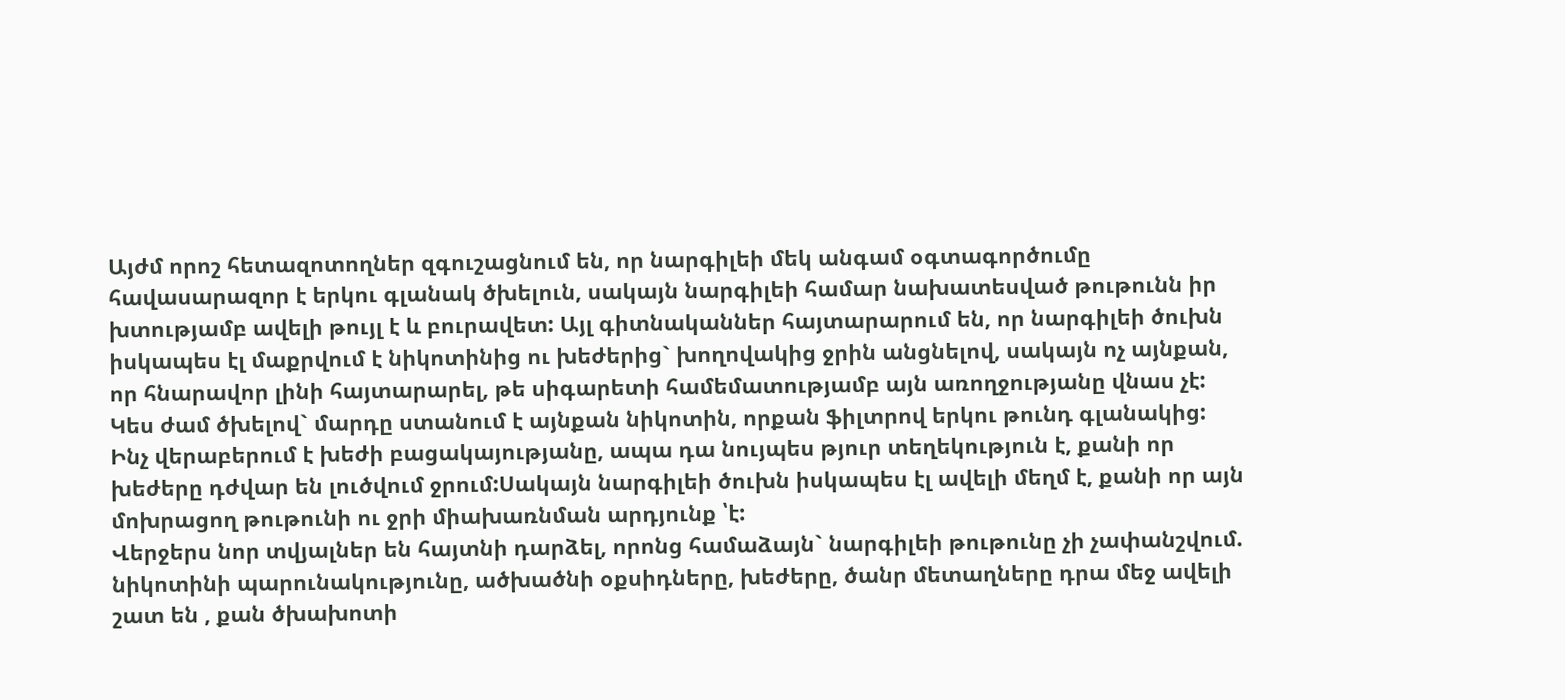Այժմ որոշ հետազոտողներ զգուշացնում են, որ նարգիլեի մեկ անգամ օգտագործումը հավասարազոր է երկու գլանակ ծխելուն, սակայն նարգիլեի համար նախատեսված թութունն իր խտությամբ ավելի թույլ է և բուրավետ: Այլ գիտնականներ հայտարարում են, որ նարգիլեի ծուխն իսկապես էլ մաքրվում է նիկոտինից ու խեժերից` խողովակից ջրին անցնելով, սակայն ոչ այնքան, որ հնարավոր լինի հայտարարել, թե սիգարետի համեմատությամբ այն առողջությանը վնաս չէ: Կես ժամ ծխելով` մարդը ստանում է այնքան նիկոտին, որքան ֆիլտրով երկու թունդ գլանակից: Ինչ վերաբերում է խեժի բացակայությանը, ապա դա նույպես թյուր տեղեկություն է, քանի որ խեժերը դժվար են լուծվում ջրում:Սակայն նարգիլեի ծուխն իսկապես էլ ավելի մեղմ է, քանի որ այն մոխրացող թութունի ու ջրի միախառնման արդյունք ՝է:
Վերջերս նոր տվյալներ են հայտնի դարձել, որոնց համաձայն` նարգիլեի թութունը չի չափանշվում. նիկոտինի պարունակությունը, ածխածնի օքսիդները, խեժերը, ծանր մետաղները դրա մեջ ավելի շատ են , քան ծխախոտի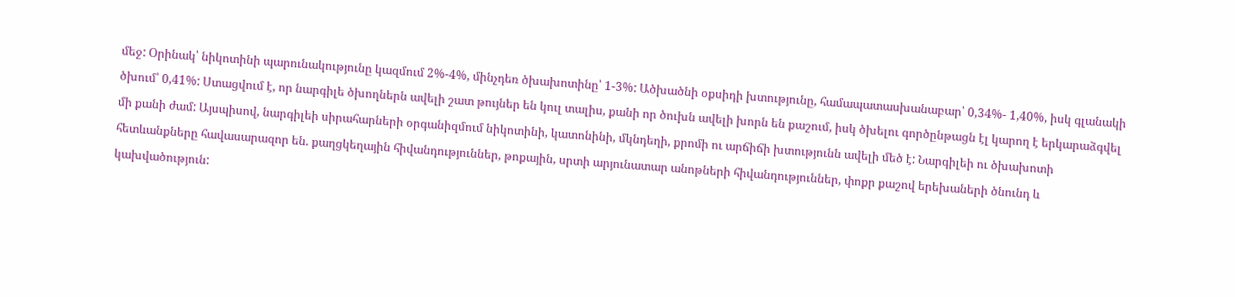մեջ: Օրինակ՝ նիկոտինի պարունակությունը կազմում 2%-4%, մինչդեռ ծխախոտինը՝ 1-3%: Ածխածնի օքսիդի խտությունը, համապատասխանաբար՝ 0,34%- 1,40%, իսկ գլանակի ծխում՝ 0,41%: Ստացվում է, որ նարգիլե ծխողներն ավելի շատ թույներ են կուլ տալիս, քանի որ ծուխն ավելի խորն են քաշում, իսկ ծխելու գործընթացն էլ կարող է երկարաձգվել մի քանի ժամ: Այսպիսով, նարգիլեի սիրահարների օրգանիզմում նիկոտինի, կատոնինի, մկնդեղի, քրոմի ու արճիճի խտությունն ավելի մեծ է: Նարգիլեի ու ծխախոտի հետևանքները հավասարազոր են. քաղցկեղային հիվանդություններ, թոքային, սրտի արյունատար անոթների հիվանդություններ, փոքր քաշով երեխաների ծնունդ և կախվածություն: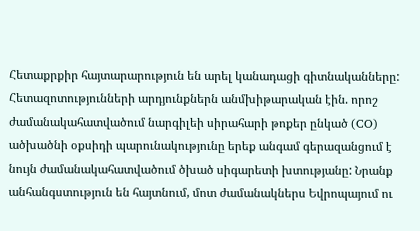Հետաքրքիր հայտարարություն են արել կանադացի գիտնականները: Հետազոտությունների արդյունքներն անմխիթարական էին. որոշ ժամանակահատվածում նարգիլեի սիրահարի թոքեր ընկած (CO) ածխածնի օքսիդի պարունակությունը երեք անգամ գերազանցում է նույն ժամանակահատվածում ծխած սիգարետի խտությանը: Նրանք անհանգստություն են հայտնում, մոտ ժամանակներս Եվրոպայում ու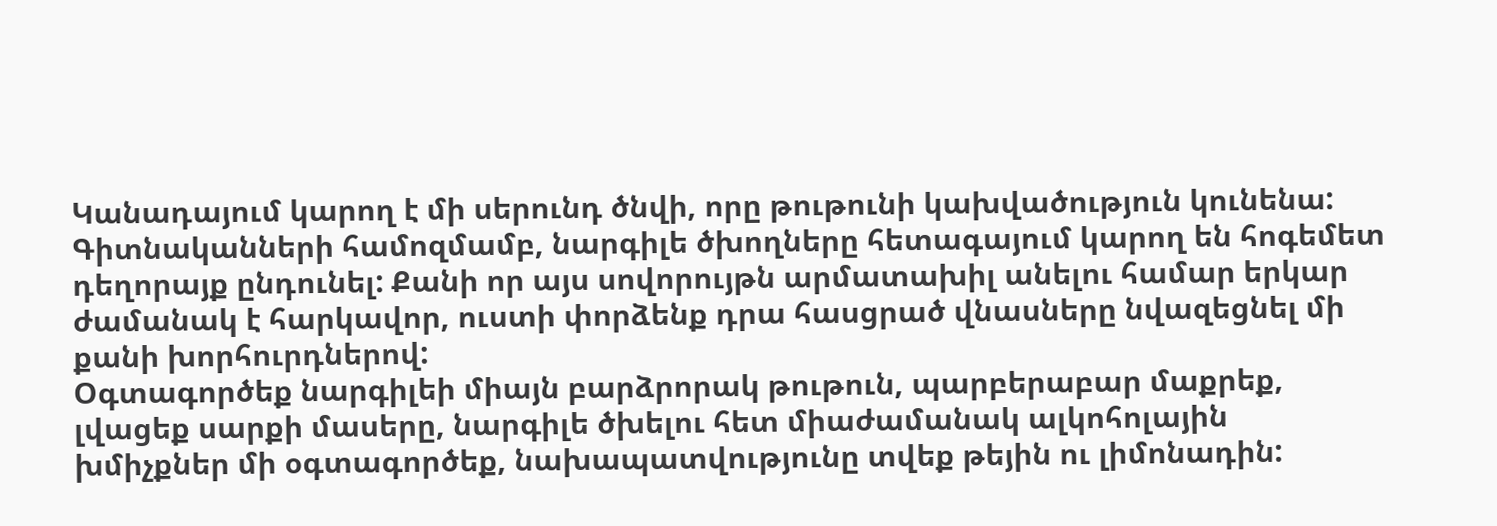Կանադայում կարող է մի սերունդ ծնվի, որը թութունի կախվածություն կունենա: Գիտնականների համոզմամբ, նարգիլե ծխողները հետագայում կարող են հոգեմետ դեղորայք ընդունել: Քանի որ այս սովորույթն արմատախիլ անելու համար երկար ժամանակ է հարկավոր, ուստի փորձենք դրա հասցրած վնասները նվազեցնել մի քանի խորհուրդներով:
Օգտագործեք նարգիլեի միայն բարձրորակ թութուն, պարբերաբար մաքրեք, լվացեք սարքի մասերը, նարգիլե ծխելու հետ միաժամանակ ալկոհոլային խմիչքներ մի օգտագործեք, նախապատվությունը տվեք թեյին ու լիմոնադին: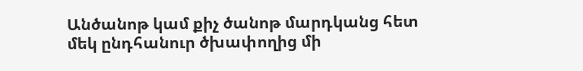Անծանոթ կամ քիչ ծանոթ մարդկանց հետ մեկ ընդհանուր ծխափողից մի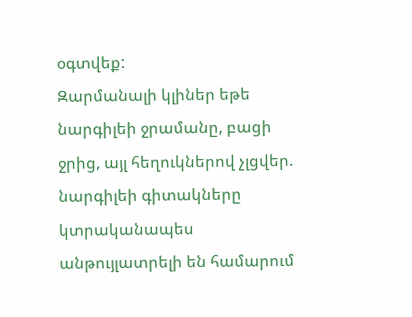օգտվեք:
Զարմանալի կլիներ եթե նարգիլեի ջրամանը, բացի ջրից, այլ հեղուկներով չլցվեր. նարգիլեի գիտակները կտրականապես անթույլատրելի են համարում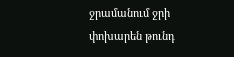ջրամանում ջրի փոխարեն թունդ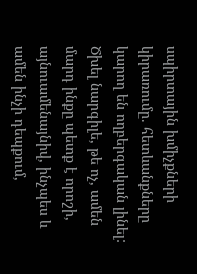սպիրտային խմիչքների կիրառումը. հետևանքները կարող են ողբերգական լինել:
Ծխել նարգիլե, թե ոչ, ամեն մարդ ինքը պետք է որոշի, այնուամենայնիվ, ինչպես և ամեն ինչի դեպքում,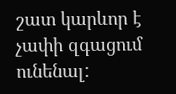շատ կարևոր է չափի զգացում ունենալ: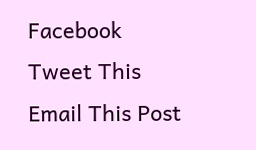Facebook
Tweet This
Email This Post